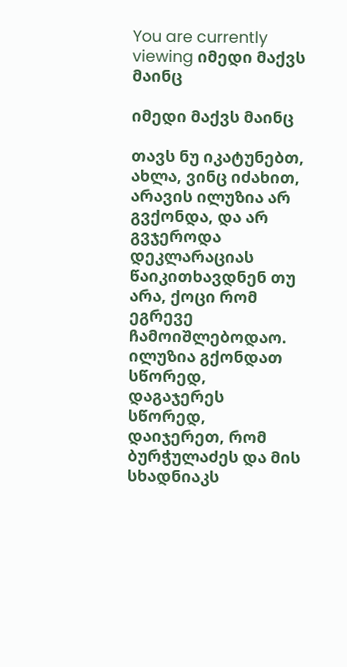You are currently viewing იმედი მაქვს მაინც

იმედი მაქვს მაინც

თავს ნუ იკატუნებთ, ახლა, ვინც იძახით, არავის ილუზია არ გვქონდა, და არ გვჯეროდა დეკლარაციას წაიკითხავდნენ თუ არა, ქოცი რომ ეგრევე ჩამოიშლებოდაო.
ილუზია გქონდათ სწორედ, დაგაჯერეს სწორედ,
დაიჯერეთ, რომ ბურჭულაძეს და მის სხადნიაკს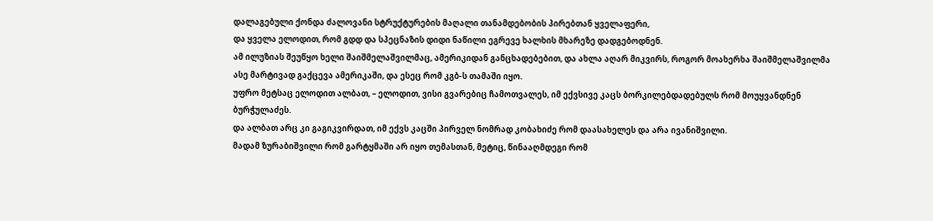დალაგებული ქონდა ძალოვანი სტრუქტურების მაღალი თანამდებობის პირებთან ყველაფერი,
და ყველა ელოდით, რომ გდდ და სპეცნაზის დიდი ნაწილი ეგრევე ხალხის მხარეზე დადგებოდნენ.
ამ ილუზიას შეუწყო ხელი შაიშმელაშვილმაც, ამერიკიდან განცხადებებით, და ახლა აღარ მიკვირს, როგორ მოახერხა შაიშმელაშვილმა ასე მარტივად გაქცევა ამერიკაში, და ესეც რომ კგბ-ს თამაში იყო.
უფრო მეტსაც ელოდით ალბათ, – ელოდით, ვისი გვარებიც ჩამოთვალეს, იმ ექვსივე კაცს ბორკილებდადებულს რომ მოუყვანდნენ ბურჭულაძეს.
და ალბათ არც კი გაგიკვირდათ, იმ ექვს კაცში პირველ ნომრად კობახიძე რომ დაასახელეს და არა ივანიშვილი.
მადამ ზურაბიშვილი რომ გარტყმაში არ იყო თემასთან, მეტიც, წინააღმდეგი რომ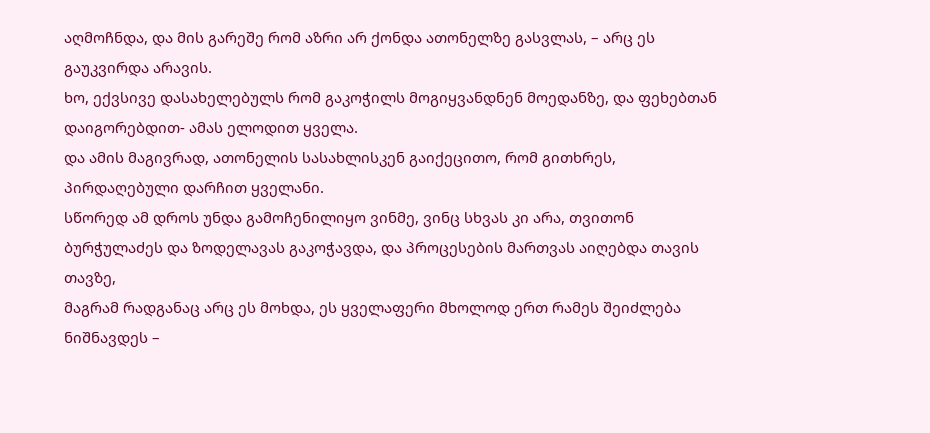აღმოჩნდა, და მის გარეშე რომ აზრი არ ქონდა ათონელზე გასვლას, – არც ეს გაუკვირდა არავის.
ხო, ექვსივე დასახელებულს რომ გაკოჭილს მოგიყვანდნენ მოედანზე, და ფეხებთან დაიგორებდით- ამას ელოდით ყველა.
და ამის მაგივრად, ათონელის სასახლისკენ გაიქეცითო, რომ გითხრეს, პირდაღებული დარჩით ყველანი.
სწორედ ამ დროს უნდა გამოჩენილიყო ვინმე, ვინც სხვას კი არა, თვითონ ბურჭულაძეს და ზოდელავას გაკოჭავდა, და პროცესების მართვას აიღებდა თავის თავზე,
მაგრამ რადგანაც არც ეს მოხდა, ეს ყველაფერი მხოლოდ ერთ რამეს შეიძლება ნიშნავდეს –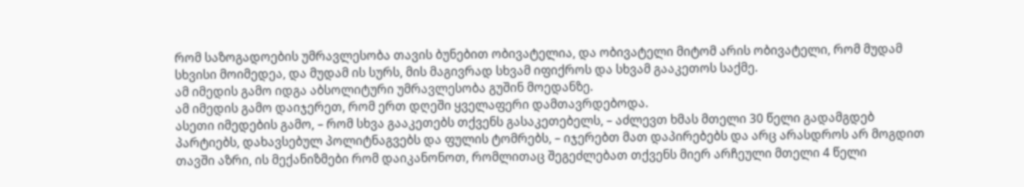რომ საზოგადოების უმრავლესობა თავის ბუნებით ობივატელია, და ობივატელი მიტომ არის ობივატელი, რომ მუდამ სხვისი მოიმედეა, და მუდამ ის სურს, მის მაგივრად სხვამ იფიქროს და სხვამ გააკეთოს საქმე.
ამ იმედის გამო იდგა აბსოლიტური უმრავლესობა გუშინ მოედანზე.
ამ იმედის გამო დაიჯერეთ, რომ ერთ დღეში ყველაფერი დამთავრდებოდა.
ასეთი იმედების გამო, – რომ სხვა გააკეთებს თქვენს გასაკეთებელს, – აძლევთ ხმას მთელი 30 წელი გადამგდებ პარტიებს, დახავსებულ პოლიტნაგვებს და ფულის ტომრებს, – იჯერებთ მათ დაპირებებს და არც არასდროს არ მოგდით თავში აზრი, ის მექანიზმები რომ დაიკანონოთ, რომლითაც შეგეძლებათ თქვენს მიერ არჩეული მთელი 4 წელი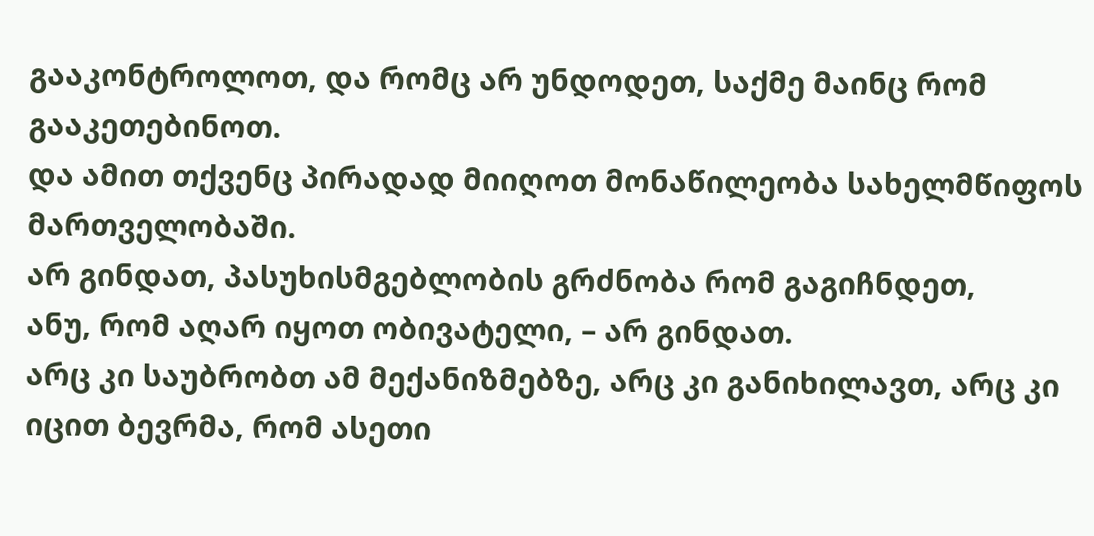გააკონტროლოთ, და რომც არ უნდოდეთ, საქმე მაინც რომ გააკეთებინოთ.
და ამით თქვენც პირადად მიიღოთ მონაწილეობა სახელმწიფოს მართველობაში.
არ გინდათ, პასუხისმგებლობის გრძნობა რომ გაგიჩნდეთ,
ანუ, რომ აღარ იყოთ ობივატელი, – არ გინდათ.
არც კი საუბრობთ ამ მექანიზმებზე, არც კი განიხილავთ, არც კი იცით ბევრმა, რომ ასეთი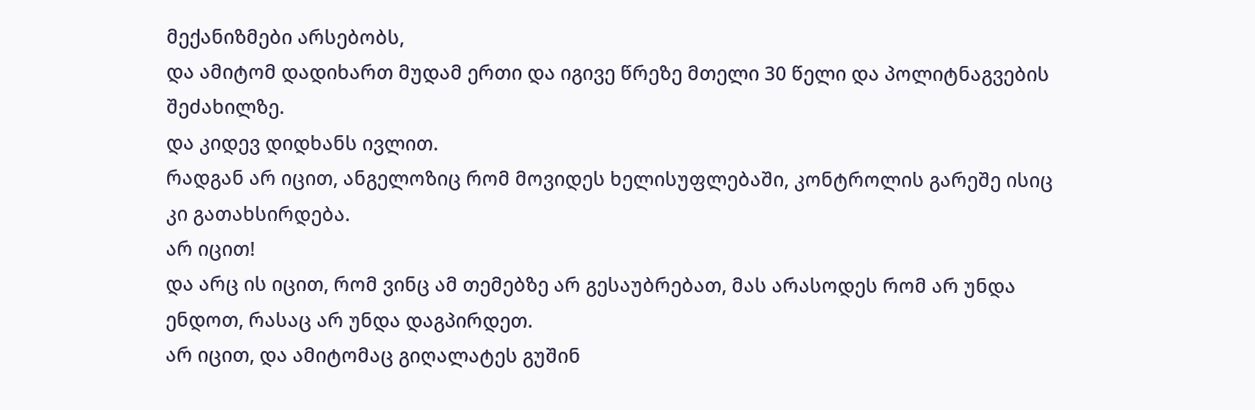მექანიზმები არსებობს,
და ამიტომ დადიხართ მუდამ ერთი და იგივე წრეზე მთელი 30 წელი და პოლიტნაგვების შეძახილზე.
და კიდევ დიდხანს ივლით.
რადგან არ იცით, ანგელოზიც რომ მოვიდეს ხელისუფლებაში, კონტროლის გარეშე ისიც კი გათახსირდება.
არ იცით!
და არც ის იცით, რომ ვინც ამ თემებზე არ გესაუბრებათ, მას არასოდეს რომ არ უნდა ენდოთ, რასაც არ უნდა დაგპირდეთ.
არ იცით, და ამიტომაც გიღალატეს გუშინ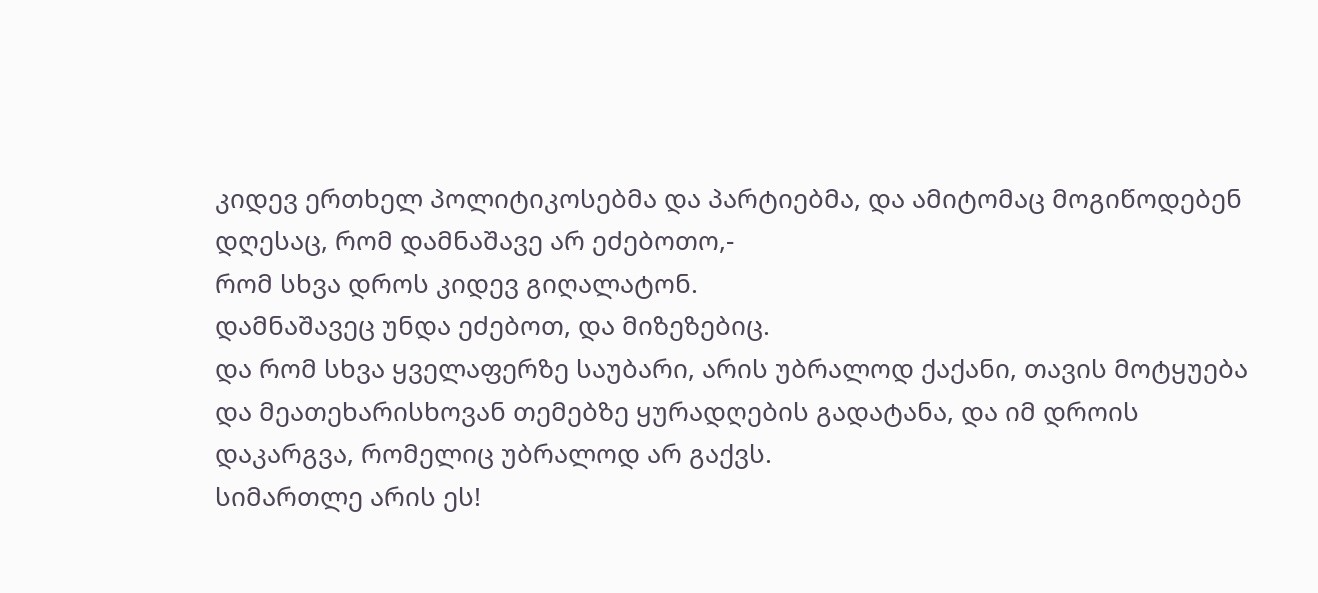კიდევ ერთხელ პოლიტიკოსებმა და პარტიებმა, და ამიტომაც მოგიწოდებენ დღესაც, რომ დამნაშავე არ ეძებოთო,-
რომ სხვა დროს კიდევ გიღალატონ.
დამნაშავეც უნდა ეძებოთ, და მიზეზებიც.
და რომ სხვა ყველაფერზე საუბარი, არის უბრალოდ ქაქანი, თავის მოტყუება და მეათეხარისხოვან თემებზე ყურადღების გადატანა, და იმ დროის დაკარგვა, რომელიც უბრალოდ არ გაქვს.
სიმართლე არის ეს!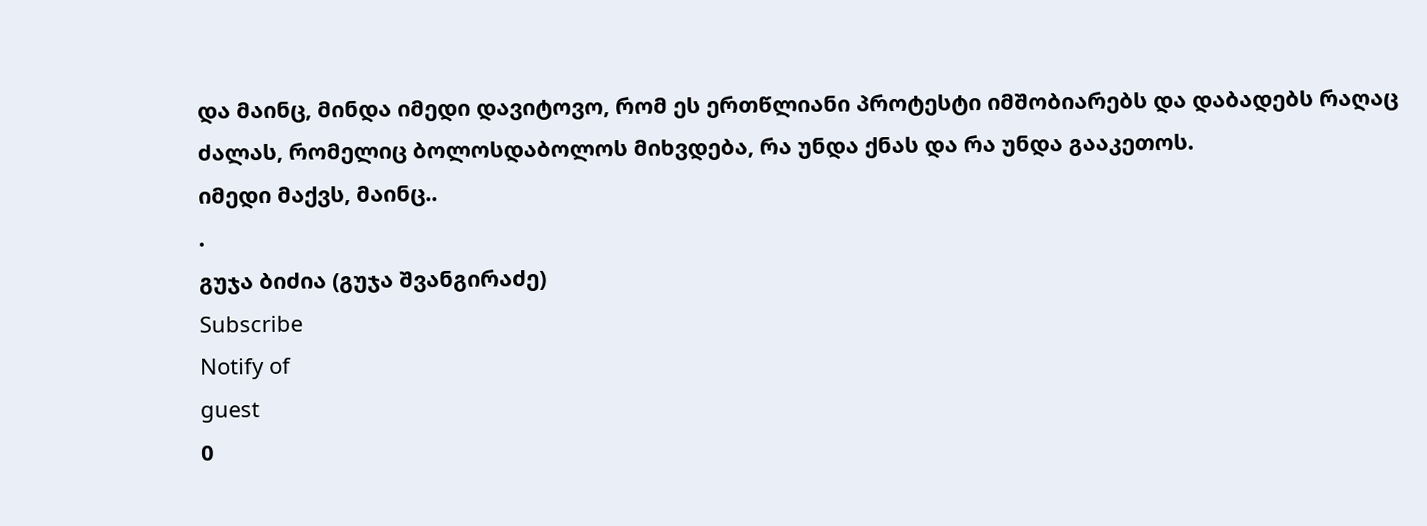და მაინც, მინდა იმედი დავიტოვო, რომ ეს ერთწლიანი პროტესტი იმშობიარებს და დაბადებს რაღაც ძალას, რომელიც ბოლოსდაბოლოს მიხვდება, რა უნდა ქნას და რა უნდა გააკეთოს.
იმედი მაქვს, მაინც..
.
გუჯა ბიძია (გუჯა შვანგირაძე)
Subscribe
Notify of
guest
0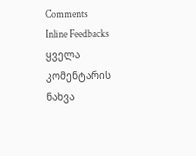Comments
Inline Feedbacks
ყველა კომენტარის ნახვა